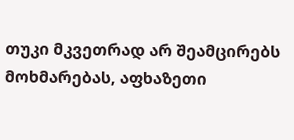თუკი მკვეთრად არ შეამცირებს მოხმარებას, აფხაზეთი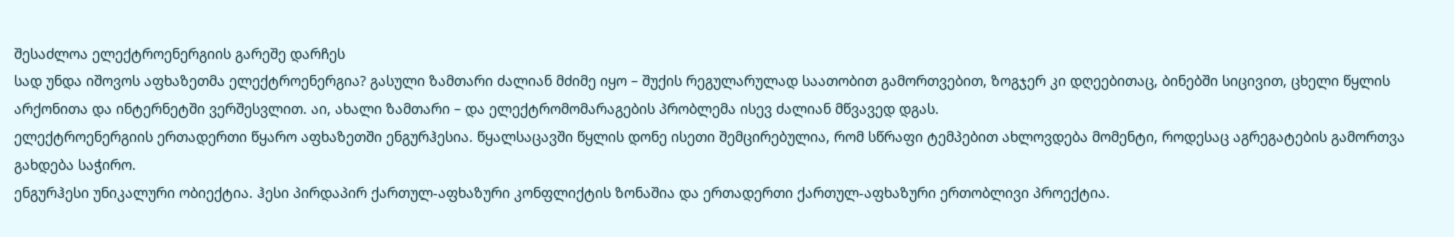შესაძლოა ელექტროენერგიის გარეშე დარჩეს
სად უნდა იშოვოს აფხაზეთმა ელექტროენერგია? გასული ზამთარი ძალიან მძიმე იყო – შუქის რეგულარულად საათობით გამორთვებით, ზოგჯერ კი დღეებითაც, ბინებში სიცივით, ცხელი წყლის არქონითა და ინტერნეტში ვერშესვლით. აი, ახალი ზამთარი – და ელექტრომომარაგების პრობლემა ისევ ძალიან მწვავედ დგას.
ელექტროენერგიის ერთადერთი წყარო აფხაზეთში ენგურჰესია. წყალსაცავში წყლის დონე ისეთი შემცირებულია, რომ სწრაფი ტემპებით ახლოვდება მომენტი, როდესაც აგრეგატების გამორთვა გახდება საჭირო.
ენგურჰესი უნიკალური ობიექტია. ჰესი პირდაპირ ქართულ-აფხაზური კონფლიქტის ზონაშია და ერთადერთი ქართულ-აფხაზური ერთობლივი პროექტია.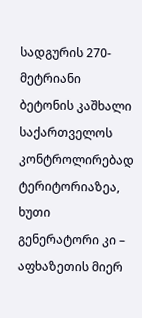სადგურის 270-მეტრიანი ბეტონის კაშხალი საქართველოს კონტროლირებად ტერიტორიაზეა, ხუთი გენერატორი კი – აფხაზეთის მიერ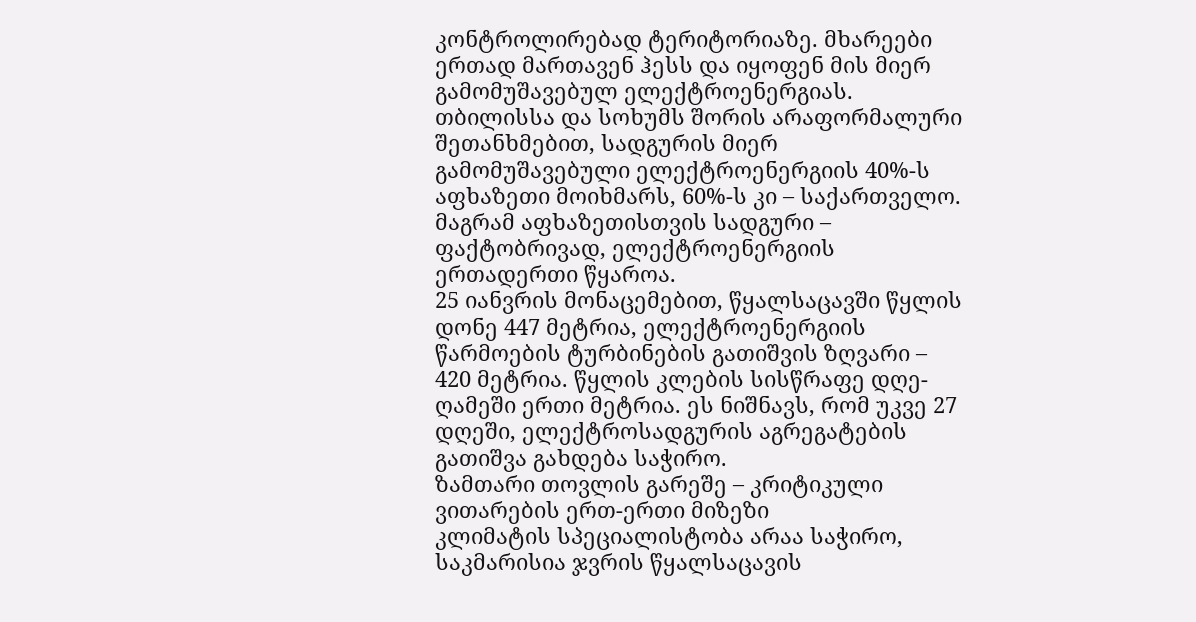კონტროლირებად ტერიტორიაზე. მხარეები ერთად მართავენ ჰესს და იყოფენ მის მიერ გამომუშავებულ ელექტროენერგიას.
თბილისსა და სოხუმს შორის არაფორმალური შეთანხმებით, სადგურის მიერ გამომუშავებული ელექტროენერგიის 40%-ს აფხაზეთი მოიხმარს, 60%-ს კი – საქართველო. მაგრამ აფხაზეთისთვის სადგური – ფაქტობრივად, ელექტროენერგიის ერთადერთი წყაროა.
25 იანვრის მონაცემებით, წყალსაცავში წყლის დონე 447 მეტრია, ელექტროენერგიის წარმოების ტურბინების გათიშვის ზღვარი – 420 მეტრია. წყლის კლების სისწრაფე დღე-ღამეში ერთი მეტრია. ეს ნიშნავს, რომ უკვე 27 დღეში, ელექტროსადგურის აგრეგატების გათიშვა გახდება საჭირო.
ზამთარი თოვლის გარეშე – კრიტიკული ვითარების ერთ-ერთი მიზეზი
კლიმატის სპეციალისტობა არაა საჭირო, საკმარისია ჯვრის წყალსაცავის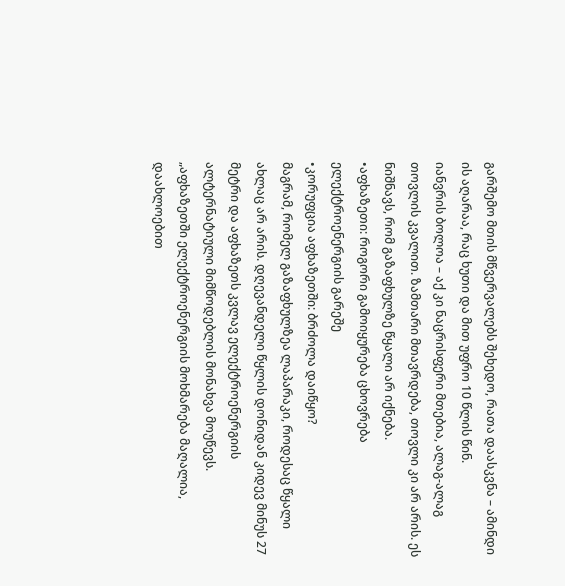გარშემო მთის მწვერვალებს შეხედო, რათა დაასკვნა – ამინდი ის აღარაა, რაც ხუთი და მით უფრო 10 წლის წინ.
იანვრის ბოლოა – აქ კი ნაცრისფერი მთებია, ალაგ-ალაგ თოვლის კვალით. ზამთარი მთავრდება, თოვლი კი არ არის. ეს ნიშნავს, რომ გაზაფხულზე წყალი არ იქნება.
•აფხაზეთი: როგორი გამოიყურება ცხოვრება ელექტროენერგიის გარეშე
•კორუფცია აფხაზეთში: ბრძოლა დაიწყო?
მაგრამ, რომელ გაზაფხულზეა ლაპარაკი, როდესაც წყალი ახლაც არ არის. დღევანდელი წყლის დონიდან კიდევ მინუს 27 მეტრი და აფხაზეთს კვლავ ელექტროენერგიის ალტერნატიული მიმწოდებლის მონახვა მოუწევს.
„აფხაზეთში ელექტროენერგიის მოხმარება მაღალია, დაახლოებით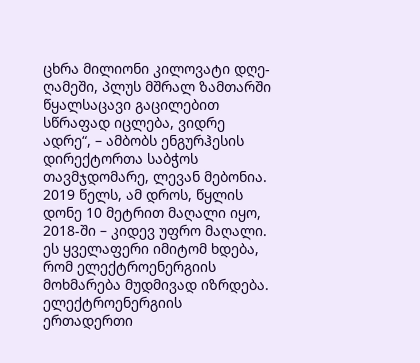ცხრა მილიონი კილოვატი დღე-ღამეში, პლუს მშრალ ზამთარში წყალსაცავი გაცილებით სწრაფად იცლება, ვიდრე ადრე“, – ამბობს ენგურჰესის დირექტორთა საბჭოს თავმჯდომარე, ლევან მებონია.
2019 წელს, ამ დროს, წყლის დონე 10 მეტრით მაღალი იყო, 2018-ში – კიდევ უფრო მაღალი. ეს ყველაფერი იმიტომ ხდება, რომ ელექტროენერგიის მოხმარება მუდმივად იზრდება.
ელექტროენერგიის ერთადერთი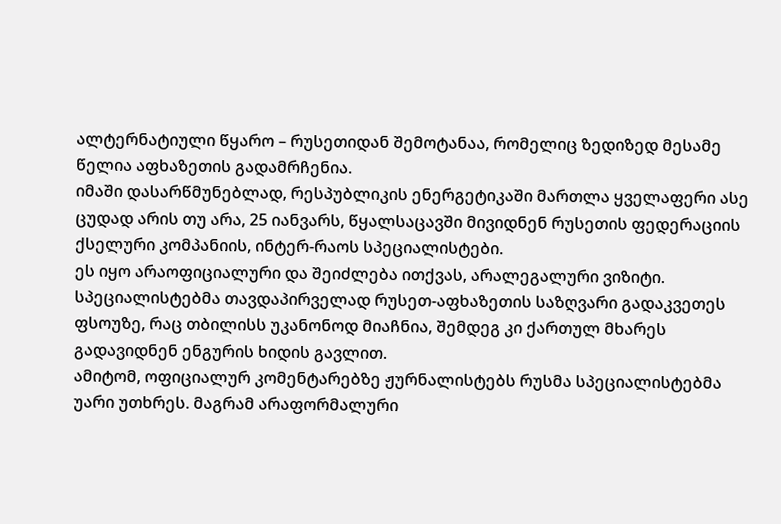ალტერნატიული წყარო – რუსეთიდან შემოტანაა, რომელიც ზედიზედ მესამე წელია აფხაზეთის გადამრჩენია.
იმაში დასარწმუნებლად, რესპუბლიკის ენერგეტიკაში მართლა ყველაფერი ასე ცუდად არის თუ არა, 25 იანვარს, წყალსაცავში მივიდნენ რუსეთის ფედერაციის ქსელური კომპანიის, ინტერ-რაოს სპეციალისტები.
ეს იყო არაოფიციალური და შეიძლება ითქვას, არალეგალური ვიზიტი. სპეციალისტებმა თავდაპირველად რუსეთ-აფხაზეთის საზღვარი გადაკვეთეს ფსოუზე, რაც თბილისს უკანონოდ მიაჩნია, შემდეგ კი ქართულ მხარეს გადავიდნენ ენგურის ხიდის გავლით.
ამიტომ, ოფიციალურ კომენტარებზე ჟურნალისტებს რუსმა სპეციალისტებმა უარი უთხრეს. მაგრამ არაფორმალური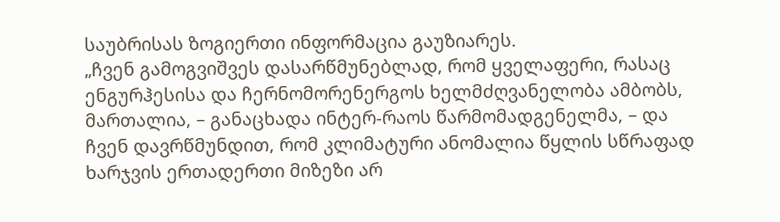საუბრისას ზოგიერთი ინფორმაცია გაუზიარეს.
„ჩვენ გამოგვიშვეს დასარწმუნებლად, რომ ყველაფერი, რასაც ენგურჰესისა და ჩერნომორენერგოს ხელმძღვანელობა ამბობს, მართალია, – განაცხადა ინტერ-რაოს წარმომადგენელმა, – და ჩვენ დავრწმუნდით, რომ კლიმატური ანომალია წყლის სწრაფად ხარჯვის ერთადერთი მიზეზი არ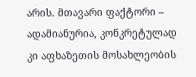არის. მთავარი ფაქტორი – ადამიანურია, კონკრეტულად კი აფხაზეთის მოსახლეობის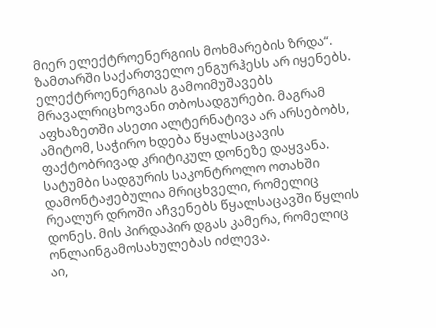მიერ ელექტროენერგიის მოხმარების ზრდა“.
ზამთარში საქართველო ენგურჰესს არ იყენებს. ელექტროენერგიას გამოიმუშავებს მრავალრიცხოვანი თბოსადგურები. მაგრამ აფხაზეთში ასეთი ალტერნატივა არ არსებობს, ამიტომ, საჭირო ხდება წყალსაცავის ფაქტობრივად კრიტიკულ დონეზე დაყვანა.
სატუმბი სადგურის საკონტროლო ოთახში დამონტაჟებულია მრიცხველი, რომელიც რეალურ დროში აჩვენებს წყალსაცავში წყლის დონეს. მის პირდაპირ დგას კამერა, რომელიც ონლაინგამოსახულებას იძლევა.
აი,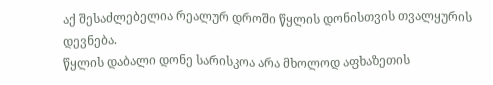აქ შესაძლებელია რეალურ დროში წყლის დონისთვის თვალყურის დევნება.
წყლის დაბალი დონე სარისკოა არა მხოლოდ აფხაზეთის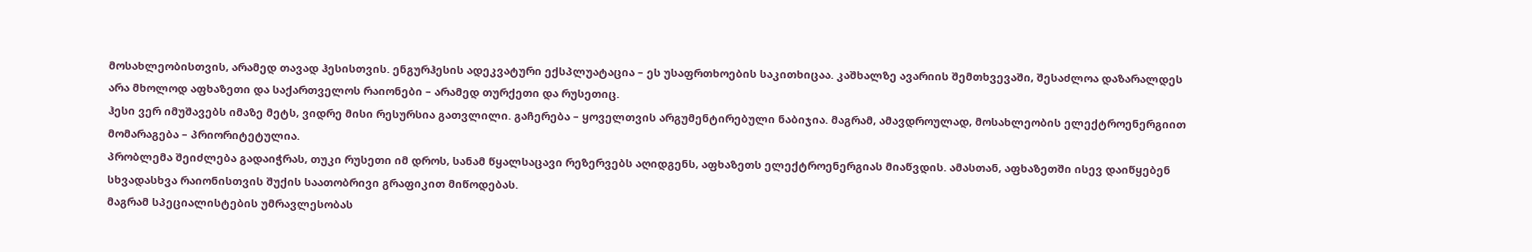მოსახლეობისთვის, არამედ თავად ჰესისთვის. ენგურჰესის ადეკვატური ექსპლუატაცია – ეს უსაფრთხოების საკითხიცაა. კაშხალზე ავარიის შემთხვევაში, შესაძლოა დაზარალდეს არა მხოლოდ აფხაზეთი და საქართველოს რაიონები – არამედ თურქეთი და რუსეთიც.
ჰესი ვერ იმუშავებს იმაზე მეტს, ვიდრე მისი რესურსია გათვლილი. გაჩერება – ყოველთვის არგუმენტირებული ნაბიჯია. მაგრამ, ამავდროულად, მოსახლეობის ელექტროენერგიით მომარაგება – პრიორიტეტულია.
პრობლემა შეიძლება გადაიჭრას, თუკი რუსეთი იმ დროს, სანამ წყალსაცავი რეზერვებს აღიდგენს, აფხაზეთს ელექტროენერგიას მიაწვდის. ამასთან, აფხაზეთში ისევ დაიწყებენ სხვადასხვა რაიონისთვის შუქის საათობრივი გრაფიკით მიწოდებას.
მაგრამ სპეციალისტების უმრავლესობას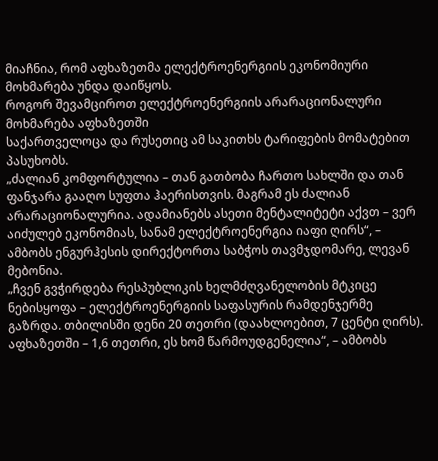მიაჩნია, რომ აფხაზეთმა ელექტროენერგიის ეკონომიური მოხმარება უნდა დაიწყოს.
როგორ შევამციროთ ელექტროენერგიის არარაციონალური მოხმარება აფხაზეთში
საქართველოცა და რუსეთიც ამ საკითხს ტარიფების მომატებით პასუხობს.
„ძალიან კომფორტულია – თან გათბობა ჩართო სახლში და თან ფანჯარა გააღო სუფთა ჰაერისთვის. მაგრამ ეს ძალიან არარაციონალურია. ადამიანებს ასეთი მენტალიტეტი აქვთ – ვერ აიძულებ ეკონომიას, სანამ ელექტროენერგია იაფი ღირს“, – ამბობს ენგურჰესის დირექტორთა საბჭოს თავმჯდომარე, ლევან მებონია.
„ჩვენ გვჭირდება რესპუბლიკის ხელმძღვანელობის მტკიცე ნებისყოფა – ელექტროენერგიის საფასურის რამდენჯერმე გაზრდა. თბილისში დენი 20 თეთრი (დაახლოებით, 7 ცენტი ღირს). აფხაზეთში – 1,6 თეთრი, ეს ხომ წარმოუდგენელია“, – ამბობს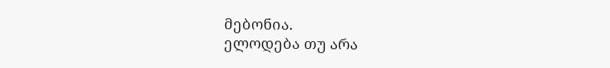მებონია.
ელოდება თუ არა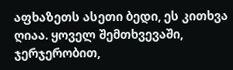აფხაზეთს ასეთი ბედი, ეს კითხვა ღიაა. ყოველ შემთხვევაში, ჯერჯერობით,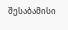შესაბამისი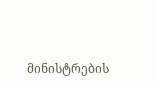მინისტრების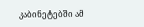კაბინეტებში ამ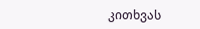კითხვას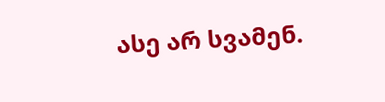ასე არ სვამენ.